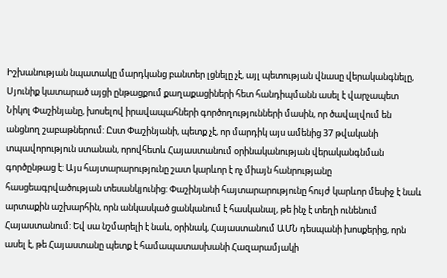Իշխանության նպատակը մարդկանց բանտեր լցնելը չէ, այլ պետության վնասը վերականգնելը, Սյունիք կատարած այցի ընթացքում քաղաքացիների հետ հանդիպմանն ասել է վարչապետ Նիկոլ Փաշինյանը, խոսելով իրավապահների գործողությունների մասին, որ ծավալվում են անցնող շաբաթներում: Ըստ Փաշինյանի, պետք չէ, որ մարդիկ այս ամենից 37 թվականի տպավորություն ստանան, որովհետև Հայաստանում օրինականության վերականգնման գործընթաց է: Այս հայտարարությունը շատ կարևոր է ոչ միայն հանրությանը հասցեագրվածության տեսանկյունից: Փաշինյանի հայտարարությունը հույժ կարևոր մեսիջ է նաև արտաքին աշխարհին, որն անկասկած ցանկանում է հասկանալ, թե ինչ է տեղի ունենում Հայաստանում: Եվ սա նշմարելի է նաև, օրինակ, Հայաստանում ԱՄՆ դեսպանի խոսքերից, որն ասել է, թե Հայաստանը պետք է համապատասխանի Հազարամյակի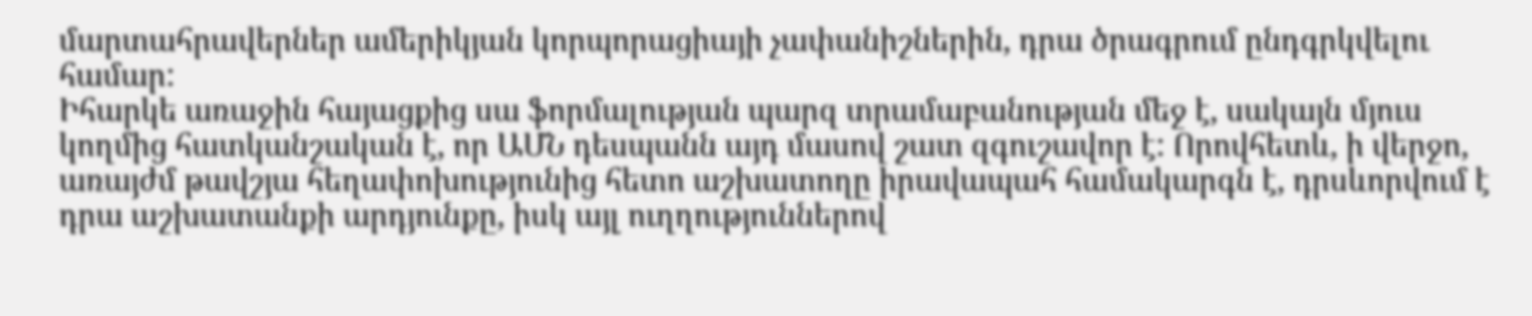մարտահրավերներ ամերիկյան կորպորացիայի չափանիշներին, դրա ծրագրում ընդգրկվելու համար:
Իհարկե առաջին հայացքից սա ֆորմալության պարզ տրամաբանության մեջ է, սակայն մյուս կողմից հատկանշական է, որ ԱՄՆ դեսպանն այդ մասով շատ զգուշավոր է: Որովհետև, ի վերջո, առայժմ թավշյա հեղափոխությունից հետո աշխատողը իրավապահ համակարգն է, դրսևորվում է դրա աշխատանքի արդյունքը, իսկ այլ ուղղություններով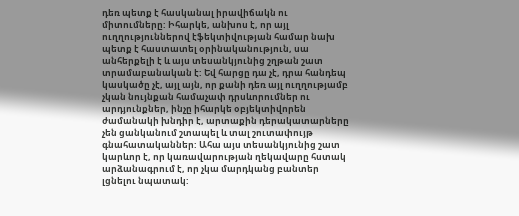դեռ պետք է հասկանալ իրավիճակն ու միտումները: Իհարկե, անխոս է, որ այլ ուղղություններով էֆեկտիվության համար նախ պետք է հաստատել օրինականություն, սա անհերքելի է և այս տեսանկյունից շղթան շատ տրամաբանական է: Եվ հարցը դա չէ, դրա հանդեպ կասկածը չէ, այլ այն, որ քանի դեռ այլ ուղղությամբ չկան նույնքան համաչափ դրսևորումներ ու արդյունքներ, ինչը իհարկե օբյեկտիվորեն ժամանակի խնդիր է, արտաքին դերակատարները չեն ցանկանում շտապել և տալ շուտափույթ գնահատականներ: Ահա այս տեսանկյունից շատ կարևոր է, որ կառավարության ղեկավարը հստակ արձանագրում է, որ չկա մարդկանց բանտեր լցնելու նպատակ: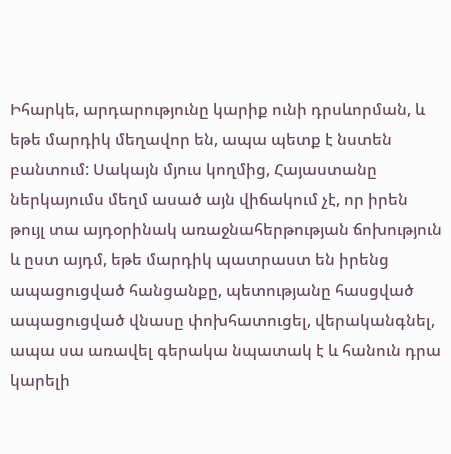Իհարկե, արդարությունը կարիք ունի դրսևորման, և եթե մարդիկ մեղավոր են, ապա պետք է նստեն բանտում: Սակայն մյուս կողմից, Հայաստանը ներկայումս մեղմ ասած այն վիճակում չէ, որ իրեն թույլ տա այդօրինակ առաջնահերթության ճոխություն և ըստ այդմ, եթե մարդիկ պատրաստ են իրենց ապացուցված հանցանքը, պետությանը հասցված ապացուցված վնասը փոխհատուցել, վերականգնել, ապա սա առավել գերակա նպատակ է և հանուն դրա կարելի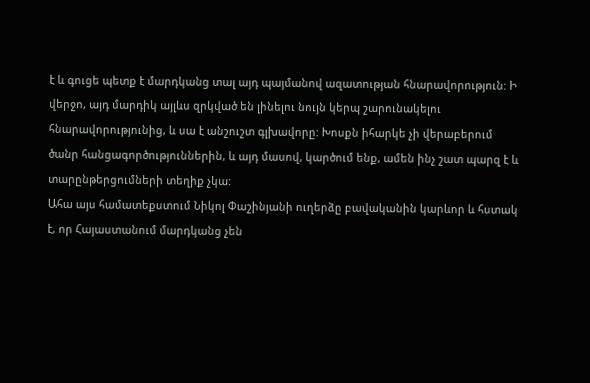է և գուցե պետք է մարդկանց տալ այդ պայմանով ազատության հնարավորություն: Ի վերջո, այդ մարդիկ այլևս զրկված են լինելու նույն կերպ շարունակելու հնարավորությունից, և սա է անշուշտ գլխավորը: Խոսքն իհարկե չի վերաբերում ծանր հանցագործություններին, և այդ մասով, կարծում ենք, ամեն ինչ շատ պարզ է և տարընթերցումների տեղիք չկա:
Ահա այս համատեքստում Նիկոլ Փաշինյանի ուղերձը բավականին կարևոր և հստակ է, որ Հայաստանում մարդկանց չեն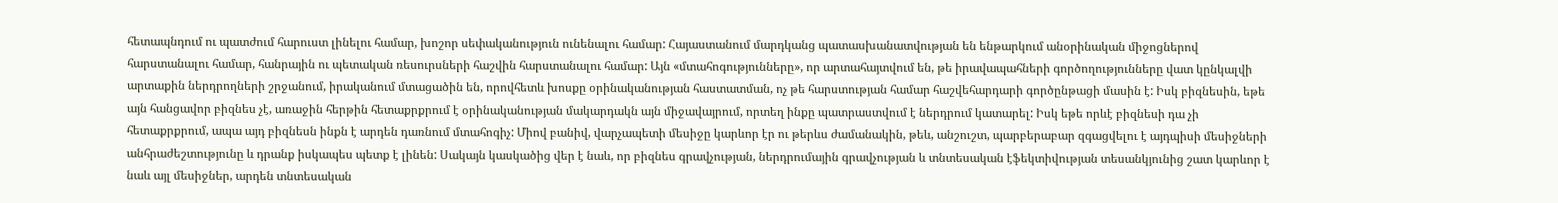հետապնդում ու պատժում հարուստ լինելու համար, խոշոր սեփականություն ունենալու համար: Հայաստանում մարդկանց պատասխանատվության են ենթարկում անօրինական միջոցներով հարստանալու համար, հանրային ու պետական ռեսուրսների հաշվին հարստանալու համար: Այն «մտահոգությունները», որ արտահայտվում են, թե իրավապահների գործողությունները վատ կընկալվի արտաքին ներդրողների շրջանում, իրականում մտացածին են, որովհետև խոսքը օրինականության հաստատման, ոչ թե հարստության համար հաշվեհարդարի գործընթացի մասին է: Իսկ բիզնեսին, եթե այն հանցավոր բիզնես չէ, առաջին հերթին հետաքրքրում է օրինականության մակարդակն այն միջավայրում, որտեղ ինքը պատրաստվում է ներդրում կատարել: Իսկ եթե որևէ բիզնեսի դա չի հետաքրքրում, ապա այդ բիզնեսն ինքն է արդեն դառնում մտահոգիչ: Միով բանիվ, վարչապետի մեսիջը կարևոր էր ու թերևս ժամանակին, թեև, անշուշտ, պարբերաբար զգացվելու է այդպիսի մեսիջների անհրաժեշտությունը և դրանք իսկապես պետք է լինեն: Սակայն կասկածից վեր է նաև, որ բիզնես գրավչության, ներդրումային գրավչության և տնտեսական էֆեկտիվության տեսանկյունից շատ կարևոր է նաև այլ մեսիջներ, արդեն տնտեսական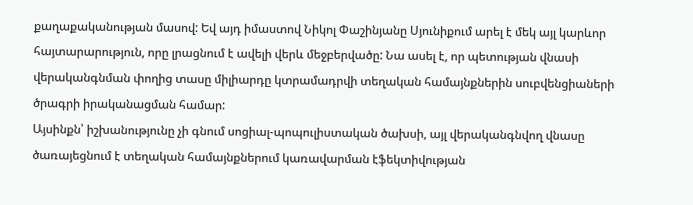քաղաքականության մասով: Եվ այդ իմաստով Նիկոլ Փաշինյանը Սյունիքում արել է մեկ այլ կարևոր հայտարարություն, որը լրացնում է ավելի վերև մեջբերվածը: Նա ասել է, որ պետության վնասի վերականգնման փողից տասը միլիարդը կտրամադրվի տեղական համայնքներին սուբվենցիաների ծրագրի իրականացման համար:
Այսինքն՝ իշխանությունը չի գնում սոցիալ-պոպուլիստական ծախսի, այլ վերականգնվող վնասը ծառայեցնում է տեղական համայնքներում կառավարման էֆեկտիվության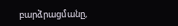բարձրացմանը,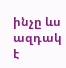ինչը ևս ազդակ է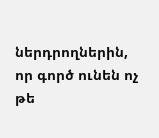ներդրողներին, որ գործ ունեն ոչ թե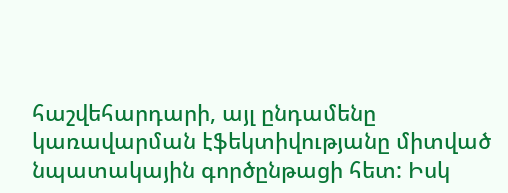հաշվեհարդարի, այլ ընդամենը կառավարման էֆեկտիվությանը միտված նպատակային գործընթացի հետ: Իսկ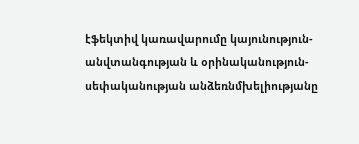էֆեկտիվ կառավարումը կայունություն-անվտանգության և օրինականություն-սեփականության անձեռնմխելիությանը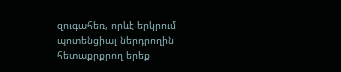զուգահեռ, որևէ երկրում պոտենցիալ ներդրողին հետաքրքրող երեք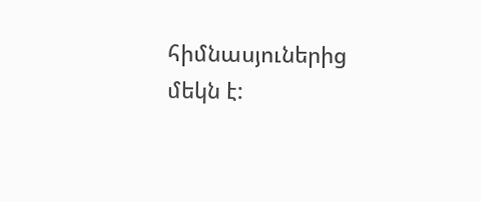հիմնասյուներից մեկն է: